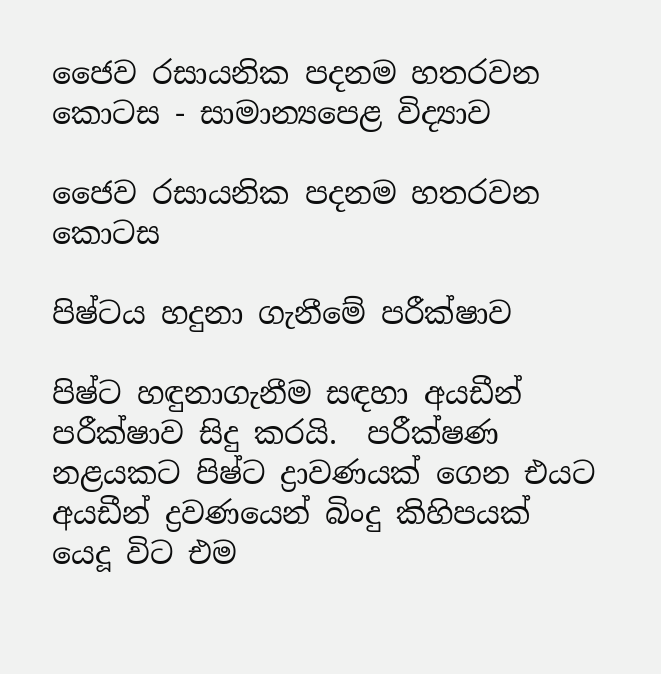ජෛව රසායනික පදනම හතරවන කොටස - සාමාන්‍යපෙළ විද්‍යාව

ජෛව රසායනික පදනම හතරවන කොටස

පිෂ්ටය හදුනා ගැනීමේ පරීක්ෂාව

පිෂ්ට හඳුනාගැනීම සඳහා අයඩීන් පරීක්ෂාව සිදු කරයි.  පරීක්ෂණ නළයකට පිෂ්ට ද්‍රාවණයක් ගෙන එයට අයඩීන් ද්‍රවණයෙන් බිංදු කිහිපයක් යෙදූ විට එම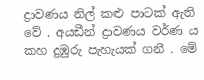ද්‍රාවණය නිල් කළු පාටක් ඇති වේ . අයඩීන් ද්‍රාවණය වර්ණ ය කහ දුඹුරු පැහැයක් ගනී . මේ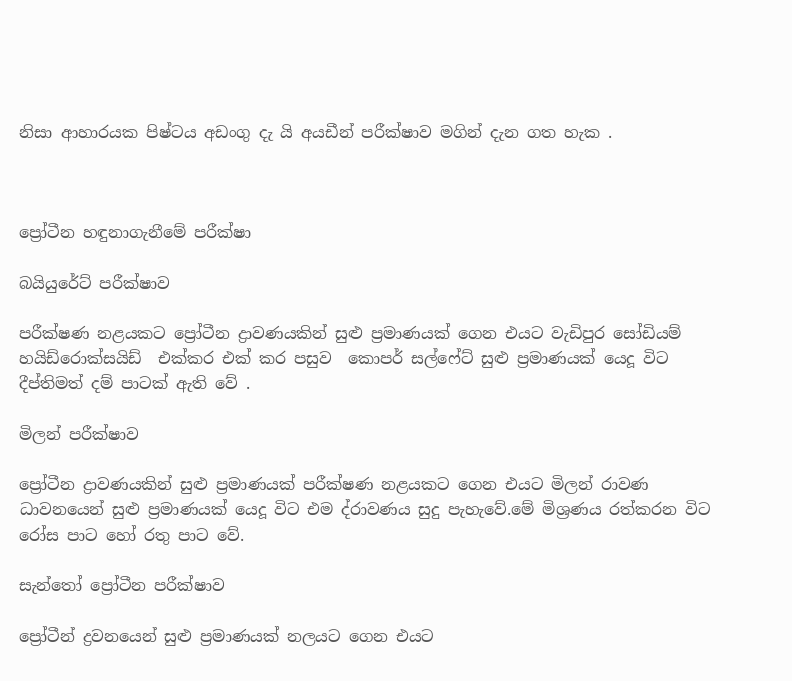නිසා ආහාරයක පිෂ්ටය අඩංගු දැ යි අයඩීන් පරීක්ෂාව මගින් දැන ගත හැක .



ප්‍රෝටීන හඳුනාගැනීමේ පරීක්ෂා

බයියුරේට් පරීක්ෂාව

පරීක්ෂණ නළයකට ප්‍රෝටීන ද්‍රාවණයකින් සුළු ප්‍රමාණයක් ගෙන එයට වැඩිපුර සෝඩියම් හයිඩ්රොක්සයිඩ්  එක්කර එක් කර පසුව  කොපර් සල්ෆේට් සුළු ප්‍රමාණයක් යෙදූ විට දීප්තිමත් දම් පාටක් ඇති වේ .

මිලන් පරීක්ෂාව

ප්‍රෝටීන ද්‍රාවණයකින් සුළු ප්‍රමාණයක් පරීක්ෂණ නළයකට ගෙන එයට මිලන් රාවණ ධාවනයෙන් සුළු ප්‍රමාණයක් යෙදූ විට එම ද්රාවණය සුදු පැහැවේ.මේ මිශ්‍රණය රත්කරන විට  රෝස පාට හෝ රතු පාට වේ.

සැන්තෝ ප්‍රෝටීන පරීක්ෂාව

ප්‍රෝටීන් ද්‍රවනයෙන් සුළු ප්‍රමාණයක් නලයට ගෙන එයට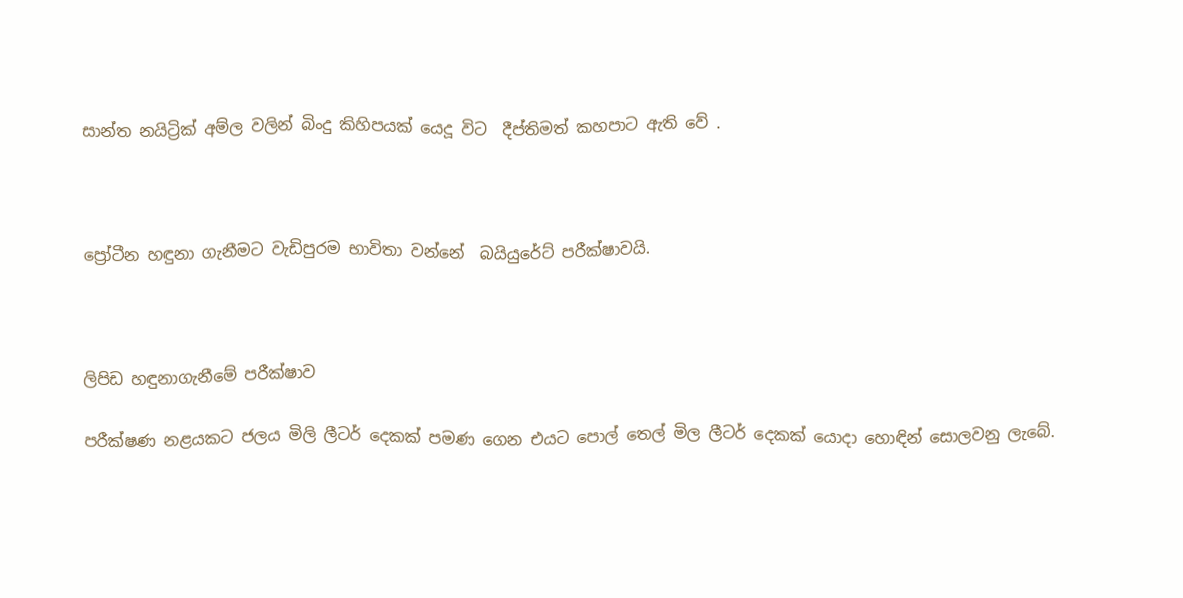සාන්ත නයිට්‍රික් අම්ල වලින් බිංදු කිහිපයක් යෙදූ විට  දීප්තිමත් කහපාට ඇති වේ .



ප්‍රෝටීන හඳුනා ගැනීමට වැඩිපුරම භාවිතා වන්නේ  බයියුරේට් පරීක්ෂාවයි.



ලිපිඩ හඳුනාගැනීමේ පරීක්ෂාව

පරීක්ෂණ නළයකට ජලය මිලි ලීටර් දෙකක් පමණ ගෙන එයට පොල් තෙල් මිල ලීටර් දෙකක් යොදා හොඳින් සොලවනු ලැබේ.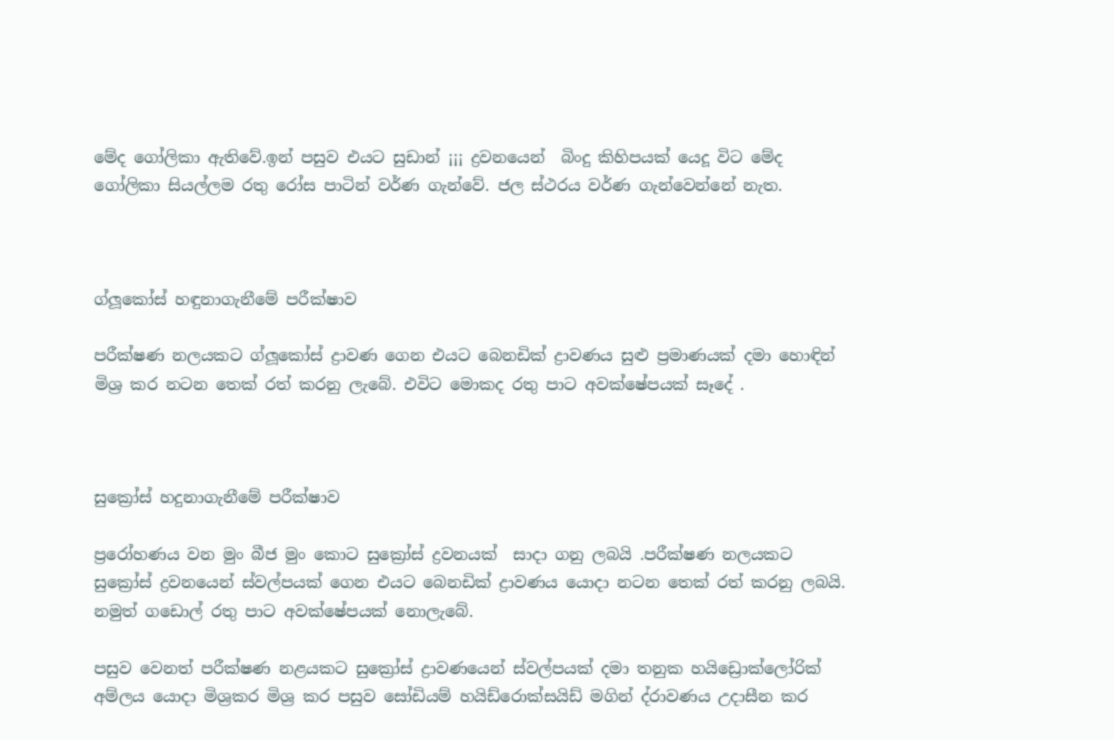මේද ගෝලිකා ඇතිවේ.ඉන් පසුව එයට සුඩාන් ¡¡¡ ද්‍රවනයෙන්  බිංදු කිහිපයක් යෙදූ විට මේද ගෝලිකා සියල්ලම රතු රෝස පාටින් වර්ණ ගැන්වේ. ජල ස්ථරය වර්ණ ගැන්වෙන්නේ නැත.



ග්ලූකෝස් හඳුනාගැනීමේ පරීක්ෂාව

පරීක්ෂණ නලයකට ග්ලූකෝස් ද්‍රාවණ ගෙන එයට බෙනඩික් ද්‍රාවණය සුළු ප්‍රමාණයක් දමා හොඳින් මිශ්‍ර කර නටන තෙක් රත් කරනු ලැබේ. එවිට මොකද රතු පාට අවක්ෂේපයක් සෑදේ .



සුක්‍රෝස් හදුනාගැනීමේ පරීක්ෂාව

ප්‍රරෝහණය වන මුං බීජ මුං කොට සුක්‍රෝස් ද්‍රවනයක්  සාදා ගනු ලබයි .පරීක්ෂණ නලයකට සුක්‍රෝස් ද්‍රවනයෙන් ස්වල්පයක් ගෙන එයට බෙනඩික් ද්‍රාවණය යොදා නටන තෙක් රත් කරනු ලබයි. නමුත් ගඩොල් රතු පාට අවක්ෂේපයක් නොලැබේ.

පසුව වෙනත් පරීක්ෂණ නළයකට සුක්‍රෝස් ද්‍රාවණයෙන් ස්වල්පයක් දමා තනුක හයිඩ්‍රොක්ලෝරික් අම්ලය යොදා මිශ්‍රකර මිශ්‍ර කර පසුව සෝඩියම් හයිඩ්රොක්සයිඩ් මගින් ද්රාවණය උදාසීන කර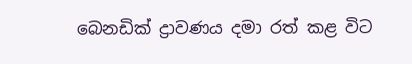බෙනඩික් ද්‍රාවණය දමා රත් කළ විට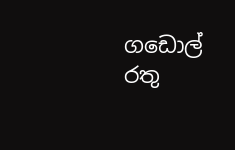ගඩොල් රතු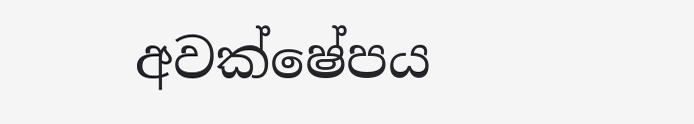අවක්ෂේපය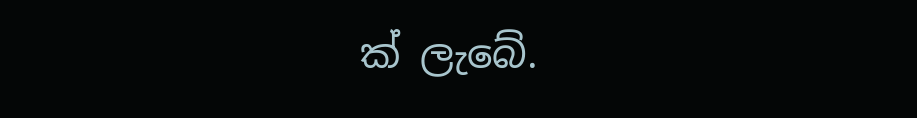ක් ලැබේ.